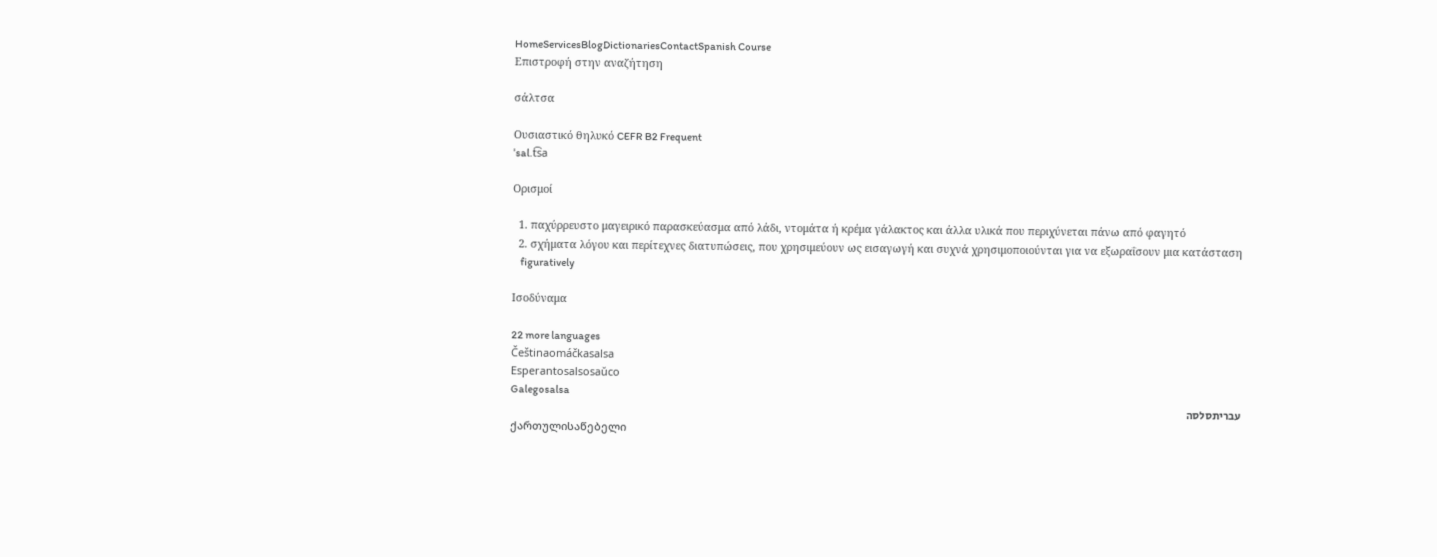HomeServicesBlogDictionariesContactSpanish Course
Επιστροφή στην αναζήτηση

σάλτσα

Ουσιαστικό θηλυκό CEFR B2 Frequent
ˈsal.t͡sa

Ορισμοί

  1. παχύρρευστο μαγειρικό παρασκεύασμα από λάδι, ντομάτα ή κρέμα γάλακτος και άλλα υλικά που περιχύνεται πάνω από φαγητό
  2. σχήματα λόγου και περίτεχνες διατυπώσεις, που χρησιμεύουν ως εισαγωγή και συχνά χρησιμοποιούνται για να εξωραΐσουν μια κατάσταση
    figuratively

Ισοδύναμα

22 more languages
Češtinaomáčkasalsa
Esperantosalsosaŭco
Galegosalsa
עבריתסלסה
ქართულისაწებელი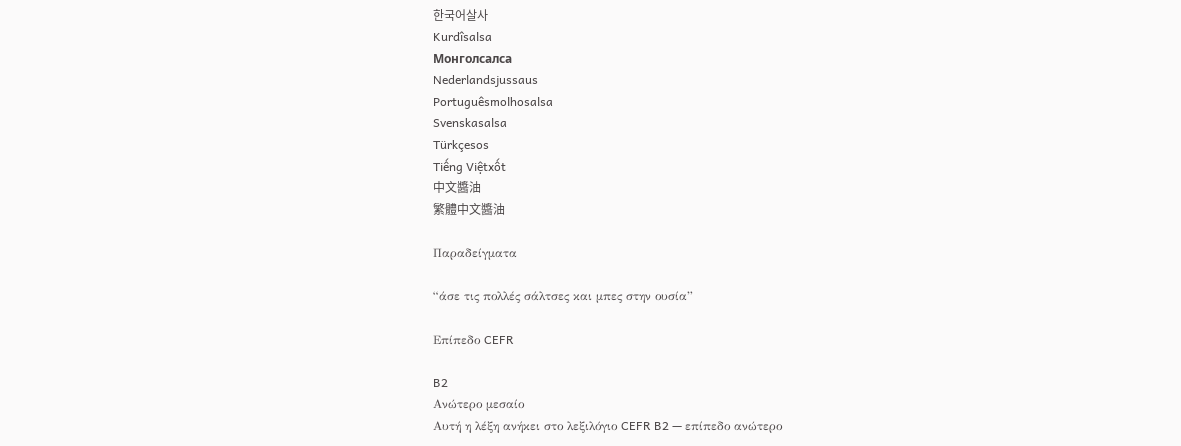한국어살사
Kurdîsalsa
Монголсалса
Nederlandsjussaus
Portuguêsmolhosalsa
Svenskasalsa
Türkçesos
Tiếng Việtxốt
中文醬油
繁體中文醬油

Παραδείγματα

“άσε τις πολλές σάλτσες και μπες στην ουσία”

Επίπεδο CEFR

B2
Ανώτερο μεσαίο
Αυτή η λέξη ανήκει στο λεξιλόγιο CEFR B2 — επίπεδο ανώτερο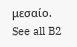μεσαίο.
See all B2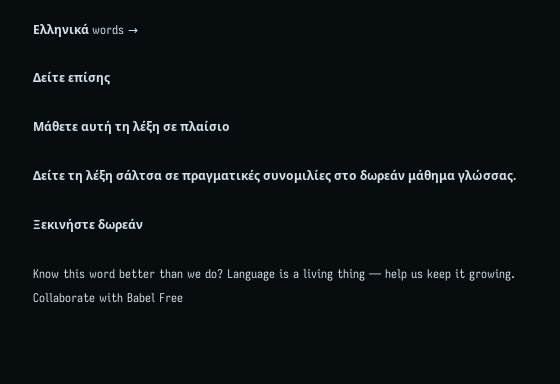Ελληνικά words →

Δείτε επίσης

Μάθετε αυτή τη λέξη σε πλαίσιο

Δείτε τη λέξη σάλτσα σε πραγματικές συνομιλίες στο δωρεάν μάθημα γλώσσας.

Ξεκινήστε δωρεάν

Know this word better than we do? Language is a living thing — help us keep it growing. Collaborate with Babel Free